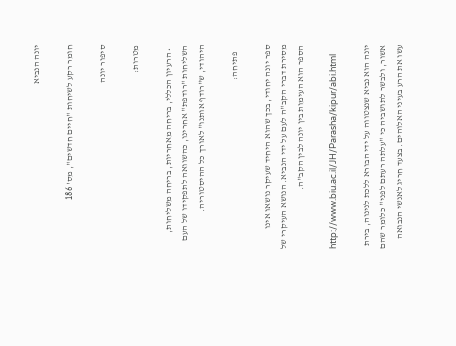יונה הנביא

חומר רקע לשיחות "חיים חדשים", מס' 186

סיפור יונה

מטרות:

  • הרעיון הכללי, בריחה מאחריות, בריחה משליחות, השליחות "רודפת" אחרינו, כהשוואה לתפקידו של העם היהודי, ש"רודף אותנו" לאורך כל ההיסטוריה.

    פתיחה:

ספר יונה יחודי, בכך שהוא היחיד שעיקר נושאו אינו מסירת דברי הקב"ה לעם על ידי הנביא. הנושא העיקרי של הספר הוא העימות בין יונה לבין הקב"ה.

http://www.biu.ac.il/JH/Parasha/kipur/abi.html

יונה הוא נביא שנצטווה על ידי הבורא ללכת לנינוה, בירת אשור, ולבשר לתושביה כי "עלתה רעתם לפני" כלומר שהם עשו את הרע בעיני האלוהים. בצעד חריג לאנשי הנבואה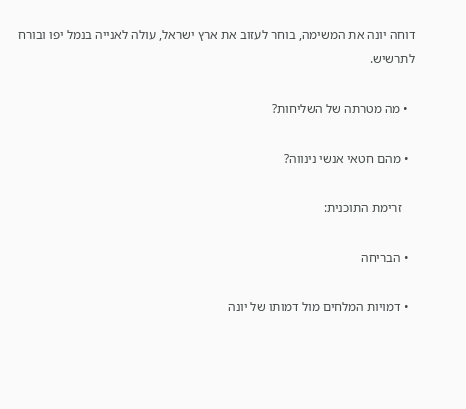דוחה יונה את המשימה, בוחר לעזוב את ארץ ישראל, עולה לאנייה בנמל יפו ובורח לתרשיש.

  • מה מטרתה של השליחות?

  • מהם חטאי אנשי נינווה?

    זרימת התוכנית:

  • הבריחה

  • דמויות המלחים מול דמותו של יונה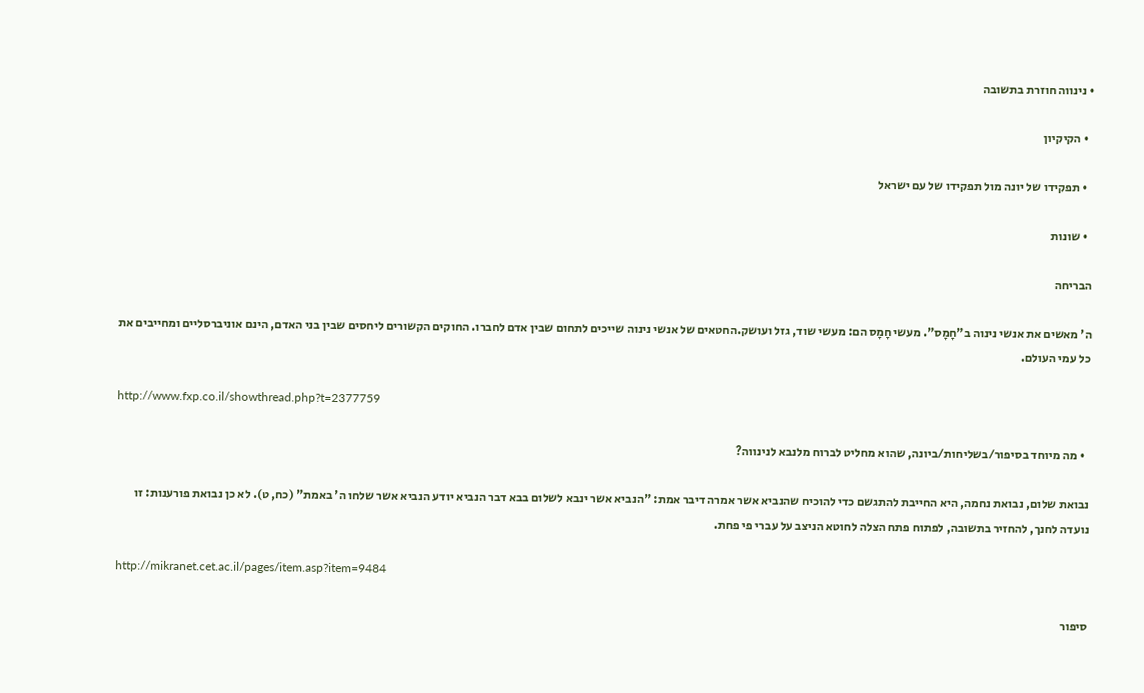• נינווה חוזרת בתשובה

  • הקיקיון

  • תפקידו של יונה מול תפקידו של עם ישראל

  • שונות

הבריחה

ה' מאשים את אנשי נינוה ב"חָמָס". מעשי חָמָס הם: מעשי שוד, גזל ועושק.החטאים של אנשי נינוה שייכים לתחום שבין אדם לחברו. החוקים הקשורים ליחסים שבין בני האדם, הינם אוניברסליים ומחייבים את כל עמי העולם.

http://www.fxp.co.il/showthread.php?t=2377759

  • מה מיוחד בסיפור/בשליחות/ביונה, שהוא מחליט לברוח מלנבא לנינווה?

נבואת שלום, נבואת נחמה, היא החייבת להתגשם כדי להוכיח שהנביא אשר אמרה דיבר אמת: "הנביא אשר ינבא לשלום בבא דבר הנביא יודע הנביא אשר שלחו ה' באמת" (כח, ט). לא כן נבואת פורענות: זו נועדה לחנך, להחזיר בתשובה, לפתוח פתח הצלה לחוטא הניצב על עברי פי פחת.

http://mikranet.cet.ac.il/pages/item.asp?item=9484

סיפור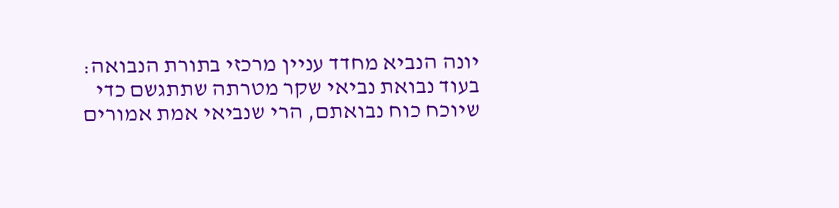יונה הנביא מחדד עניין מרכזי בתורת הנבואה: בעוד נבואת נביאי שקר מטרתה שתתגשם כדי שיוכח כוח נבואתם, הרי שנביאי אמת אמורים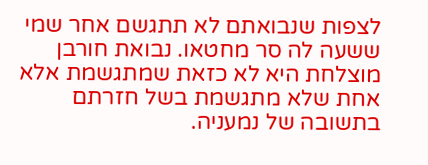לצפות שנבואתם לא תתגשם אחר שמי ששעה לה סר מחטאו. נבואת חורבן מוצלחת היא לא כזאת שמתגשמת אלא אחת שלא מתגשמת בשל חזרתם בתשובה של נמעניה.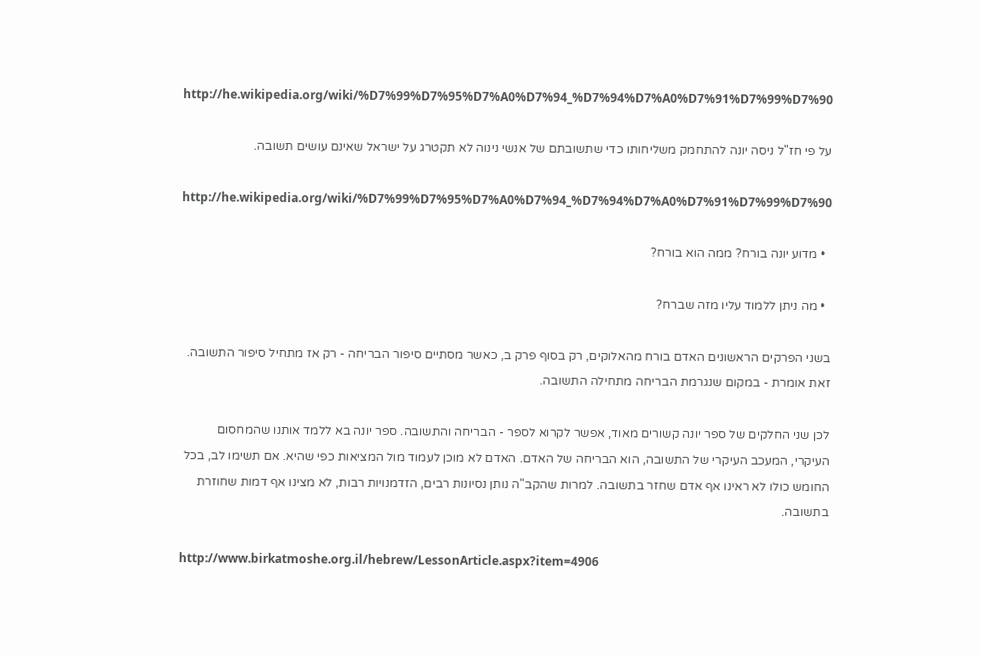http://he.wikipedia.org/wiki/%D7%99%D7%95%D7%A0%D7%94_%D7%94%D7%A0%D7%91%D7%99%D7%90

על פי חז"ל ניסה יונה להתחמק משליחותו כדי שתשובתם של אנשי נינוה לא תקטרג על ישראל שאינם עושים תשובה.

http://he.wikipedia.org/wiki/%D7%99%D7%95%D7%A0%D7%94_%D7%94%D7%A0%D7%91%D7%99%D7%90

  • מדוע יונה בורח? ממה הוא בורח?

  • מה ניתן ללמוד עליו מזה שברח?

בשני הפרקים הראשונים האדם בורח מהאלוקים, רק בסוף פרק ב, כאשר מסתיים סיפור הבריחה - רק אז מתחיל סיפור התשובה. זאת אומרת - במקום שנגרמת הבריחה מתחילה התשובה.

לכן שני החלקים של ספר יונה קשורים מאוד, אפשר לקרוא לספר - הבריחה והתשובה. ספר יונה בא ללמד אותנו שהמחסום העיקרי, המעכב העיקרי של התשובה, הוא הבריחה של האדם. האדם לא מוכן לעמוד מול המציאות כפי שהיא. אם תשימו לב, בכל החומש כולו לא ראינו אף אדם שחזר בתשובה. למרות שהקב"ה נותן נסיונות רבים, הזדמנויות רבות, לא מצינו אף דמות שחוזרת בתשובה.

http://www.birkatmoshe.org.il/hebrew/LessonArticle.aspx?item=4906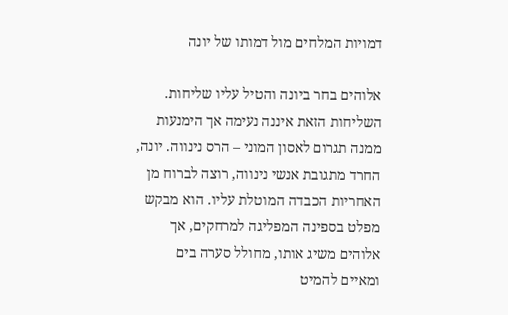דמויות המלחים מול דמותו של יונה

אלוהים בחר ביונה והטיל עליו שליחות. השליחות הזאת איננה נעימה אך הימנעות ממנה תגרום לאסון המוני – הרס נינווה. יונה, החרד מתגובת אנשי נינווה, רוצה לברוח מן האחריות הכבדה המוטלת עליו. הוא מבקש מפלט בספינה המפליגה למרחקים, אך אלוהים משיג אותו, מחולל סערה בים ומאיים להמיט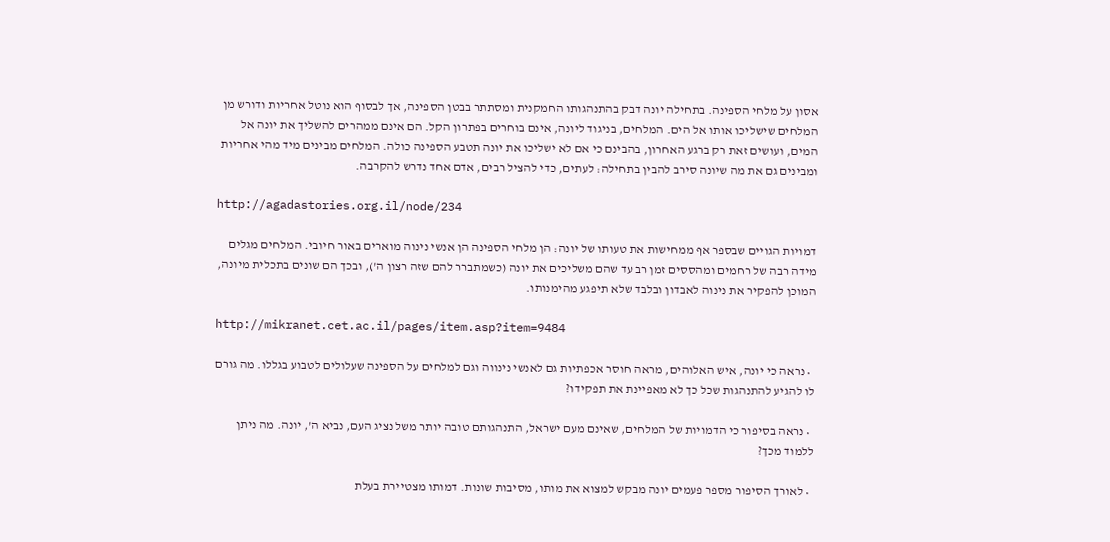אסון על מלחי הספינה. בתחילה יונה דבק בהתנהגותו החמקנית ומסתתר בבטן הספינה, אך לבסוף הוא נוטל אחריות ודורש מן המלחים שישליכו אותו אל הים. המלחים, בניגוד ליונה, אינם בוחרים בפתרון הקל. הם אינם ממהרים להשליך את יונה אל המים, ועושים זאת רק ברגע האחרון, בהבינם כי אם לא ישליכו את יונה תטבע הספינה כולה. המלחים מבינים מיד מהי אחריות ומבינים גם את מה שיונה סירב להבין בתחילה: לעתים, כדי להציל רבים, אדם אחד נדרש להקרבה.

http://agadastories.org.il/node/234

דמויות הגויים שבספר אף ממחישות את טעותו של יונה: הן מלחי הספינה הן אנשי נינוה מוארים באור חיובי. המלחים מגלים מידה רבה של רחמים ומהססים זמן רב עד שהם משליכים את יונה (כשמתברר להם שזה רצון ה'), ובכך הם שונים בתכלית מיונה, המוכן להפקיר את נינוה לאבדון ובלבד שלא תיפגע מהימנותו.

http://mikranet.cet.ac.il/pages/item.asp?item=9484

  • נראה כי יונה, איש האלוהים, מראה חוסר אכפתיות גם לאנשי נינווה וגם למלחים על הספינה שעלולים לטבוע בגללו. מה גורם לו להגיע להתנהגות שכל כך לא מאפיינת את תפקידו?

  • נראה בסיפור כי הדמויות של המלחים, שאינם מעם ישראל, התנהגותם טובה יותר משל נציג העם, נביא ה', יונה. מה ניתן ללמוד מכך?

  • לאורך הסיפור מספר פעמים יונה מבקש למצוא את מותו, מסיבות שונות. דמותו מצטיירת בעלת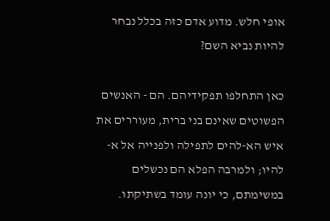אופי חלש. מדוע אדם כזה בכלל נבחר להיות נביא השם?

כאן התחלפו תפקידיהם. הם - האנשים הפשוטים שאינם בני ברית, מעוררים את איש הא-להים לתפילה ולפנייה אל א-להיו; ולמרבה הפלא הם נכשלים במשימתם, כי יונה עומד בשתיקתו.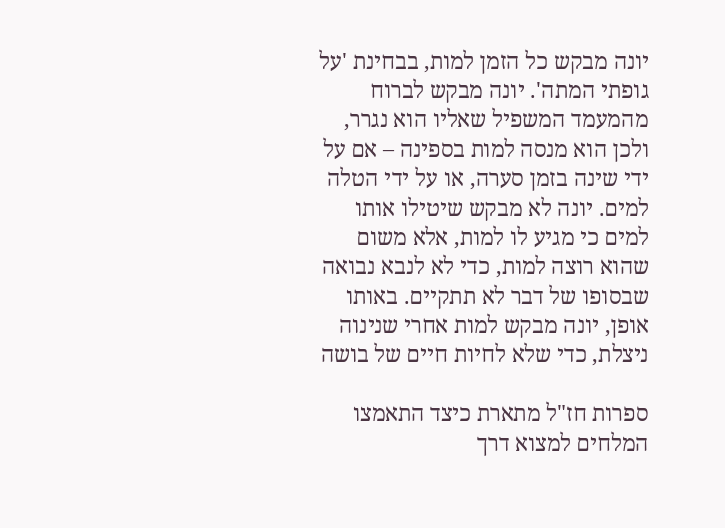יונה מבקש כל הזמן למות, בבחינת 'על גופתי המתה'. יונה מבקש לברוח מהמעמד המשפיל שאליו הוא נגרר, ולכן הוא מנסה למות בספינה – אם על ידי שינה בזמן סערה, או על ידי הטלה למים. יונה לא מבקש שיטילו אותו למים כי מגיע לו למות, אלא משום שהוא רוצה למות, כדי לא לנבא נבואה שבסופו של דבר לא תתקיים. באותו אופן, יונה מבקש למות אחרי שנינוה ניצלת, כדי שלא לחיות חיים של בושה

ספרות חז"ל מתארת כיצד התאמצו המלחים למצוא דרך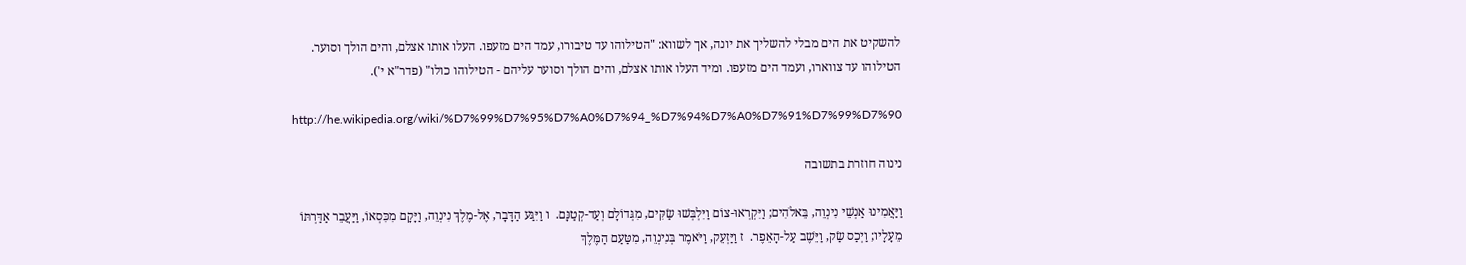להשקיט את הים מבלי להשליך את יונה, אך לשווא: "הטילוהו עד טיבורו, עמד הים מזעפו. העלו אותו אצלם, והים הולך וסוער. הטילוהו עד צווארו, ועמד הים מזעפו. ומיד העלו אותו אצלם, והים הולך וסוער עליהם - הטילוהו כולו" (פדר"א י').

http://he.wikipedia.org/wiki/%D7%99%D7%95%D7%A0%D7%94_%D7%94%D7%A0%D7%91%D7%99%D7%90

נינוה חוזרת בתשובה

וַיַּאֲמִינוּ אַנְשֵׁי נִינְוֵה, בֵּאלֹהִים; וַיִּקְרְאוּ-צוֹם וַיִּלְבְּשׁוּ שַׂקִּים, מִגְּדוֹלָם וְעַד-קְטַנָּם.  ו וַיִּגַּע הַדָּבָר, אֶל-מֶלֶךְ נִינְוֵה, וַיָּקָם מִכִּסְאוֹ, וַיַּעֲבֵר אַדַּרְתּוֹ מֵעָלָיו; וַיְכַס שַׂק, וַיֵּשֶׁב עַל-הָאֵפֶר.  ז וַיַּזְעֵק, וַיֹּאמֶר בְּנִינְוֵה, מִטַּעַם הַמֶּלֶךְ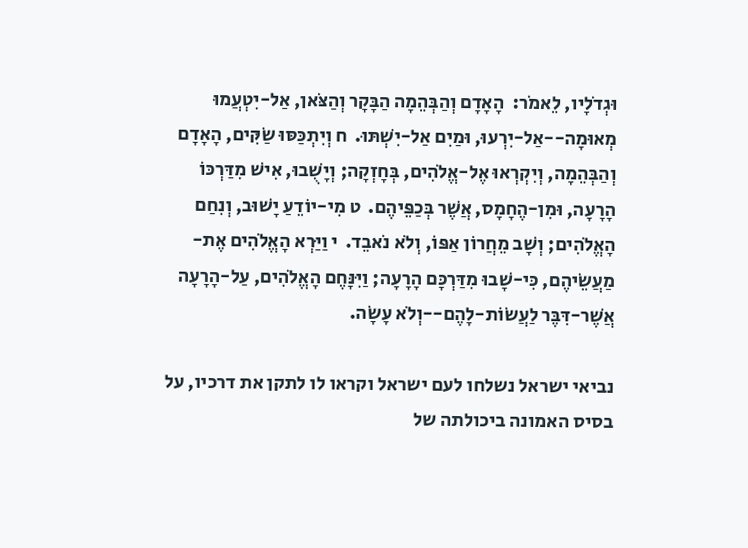וּגְדֹלָיו, לֵאמֹר:  הָאָדָם וְהַבְּהֵמָה הַבָּקָר וְהַצֹּאן, אַל-יִטְעֲמוּ מְאוּמָה--אַל-יִרְעוּ, וּמַיִם אַל-יִשְׁתּוּ.  ח וְיִתְכַּסּוּ שַׂקִּים, הָאָדָם וְהַבְּהֵמָה, וְיִקְרְאוּ אֶל-אֱלֹהִים, בְּחָזְקָה; וְיָשֻׁבוּ, אִישׁ מִדַּרְכּוֹ הָרָעָה, וּמִן-הֶחָמָס, אֲשֶׁר בְּכַפֵּיהֶם.  ט מִי-יוֹדֵעַ יָשׁוּב, וְנִחַם הָאֱלֹהִים; וְשָׁב מֵחֲרוֹן אַפּוֹ, וְלֹא נֹאבֵד.  י וַיַּרְא הָאֱלֹהִים אֶת-מַעֲשֵׂיהֶם, כִּי-שָׁבוּ מִדַּרְכָּם הָרָעָה; וַיִּנָּחֶם הָאֱלֹהִים, עַל-הָרָעָה אֲשֶׁר-דִּבֶּר לַעֲשׂוֹת-לָהֶם--וְלֹא עָשָׂה.

נביאי ישראל נשלחו לעם ישראל וקראו לו לתקן את דרכיו, על בסיס האמונה ביכולתה של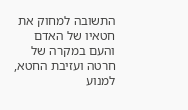התשובה למחוק את חטאיו של האדם והעם במקרה של חרטה ועזיבת החטא, למנוע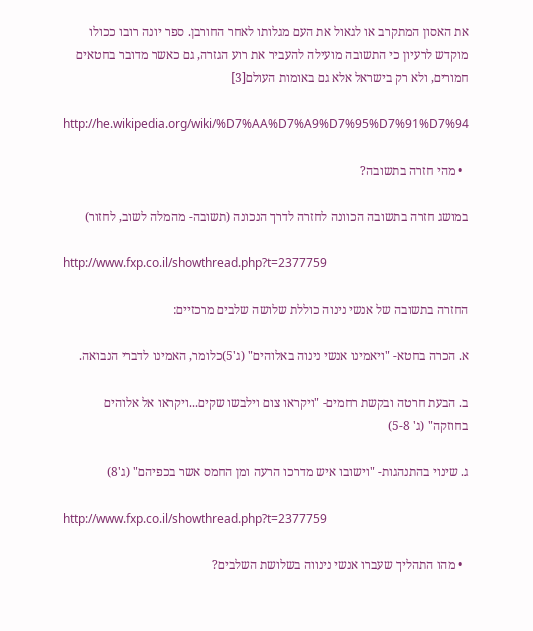את האסון המתקרב או לגאול את העם מגלותו לאחר החורבן. ספר יונה רובו ככולו מוקדש לרעיון כי התשובה מועילה להעביר את רוע הגזרה, גם כאשר מדובר בחטאים חמורים, ולא רק בישראל אלא גם באומות העולם[3]

http://he.wikipedia.org/wiki/%D7%AA%D7%A9%D7%95%D7%91%D7%94

  • מהי חזרה בתשובה?

במושג חזרה בתשובה הכוונה לחזרה לדרך הנכונה (תשובה- מהמלה לשוב, לחזור)

http://www.fxp.co.il/showthread.php?t=2377759

החזרה בתשובה של אנשי נינוה כוללת שלושה שלבים מרכזיים:

א. הכרה בחטא- "ויאמינו אנשי נינוה באלוהים" (ג'5)כלומר, האמינו לדברי הנבואה.

ב. הבעת חרטה ובקשת רחמים- "ויקראו צום וילבשו שקים...ויקראו אל אלוהים בחוזקה" (ג' 5-8)

ג. שינוי בהתנהגות- "וישובו איש מדרכו הרעה ומן החמס אשר בכפיהם" (ג'8)

http://www.fxp.co.il/showthread.php?t=2377759

  • מהו התהליך שעברו אנשי נינווה בשלושת השלבים?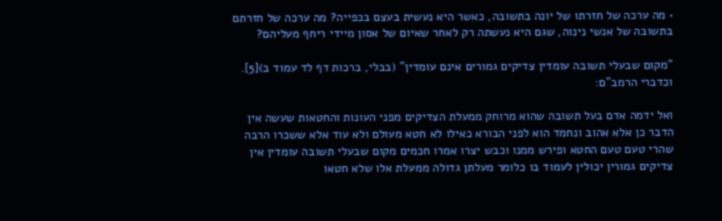• מה ערכה של חזרתו של יונה בתשובה, כאשר היא נעשית בעצם בכפייה? מה ערכה של חזרתם בתשובה של אנשי נינוה, שגם היא נעשתה רק לאחר שאיום של אסון מיידי ריחף מעליהם?

"מקום שבעלי תשובה עומדין צדיקים גמורים אינם עומדין" (בבלי, ברכות דף לד עמוד ב)[5]. וכדברי הרמב"ם:

ואל ידמה אדם בעל תשובה שהוא מרוחק ממעלת הצדיקים מפני העונות והחטאות שעשה אין הדבר כן אלא אהוב ונחמד הוא לפני הבורא כאילו לא חטא מעולם ולא עוד אלא ששכרו הרבה שהרי טעם טעם החטא ופירש ממנו וכבש יצרו אמרו חכמים מקום שבעלי תשובה עומדין אין צדיקים גמורין יכולין לעמוד בו כלומר מעלתן גדולה ממעלת אלו שלא חטאו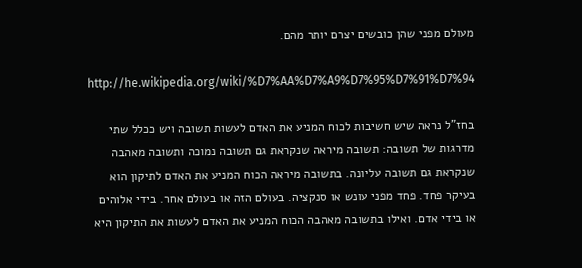מעולם מפני שהן כובשים יצרם יותר מהם.

http://he.wikipedia.org/wiki/%D7%AA%D7%A9%D7%95%D7%91%D7%94

בחז"ל נראה שיש חשיבות לכוח המניע את האדם לעשות תשובה ויש ככלל שתי מדרגות של תשובה: תשובה מיראה שנקראת גם תשובה נמוכה ותשובה מאהבה שנקראת גם תשובה עליונה. בתשובה מיראה הכוח המניע את האדם לתיקון הוא בעיקר פחד. פחד מפני עונש או סנקציה. בעולם הזה או בעולם אחר. בידי אלוהים או בידי אדם. ואילו בתשובה מאהבה הכוח המניע את האדם לעשות את התיקון היא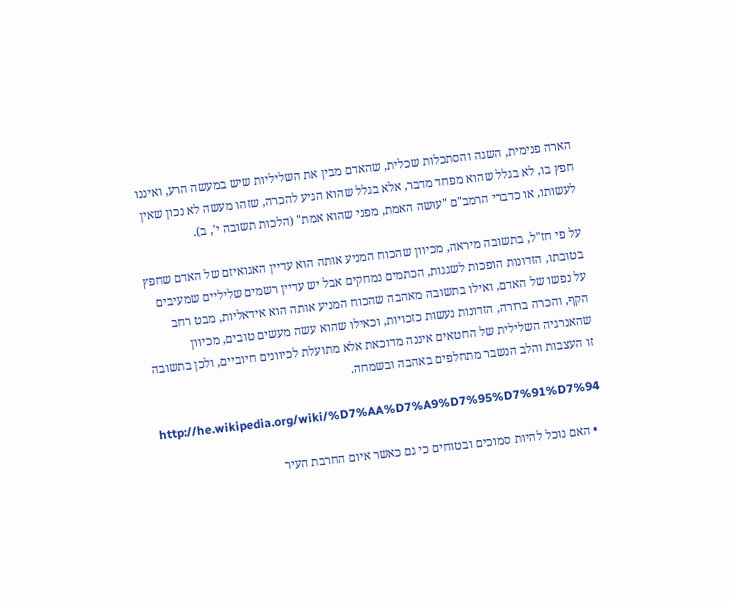הארה פנימית, השגה והסתכלות שכלית, שהאדם מבין את השליליות שיש במעשה הרע, ואיננו חפץ בו, לא בגלל שהוא מפחד מדבר, אלא בגלל שהוא הגיע להכרה, שזהו מעשה לא נכון שאין לעשותו, או כדברי הרמב"ם "עושה האמת, מפני שהוא אמת" (הלכות תשובה י', ב).

על פי חז"ל, בתשובה מיראה, מכיוון שהכוח המניע אותה הוא עדיין האגואיזם של האדם שחפץ בטובתו, הזדונות הופכות לשגגות, הכתמים נמחקים אבל יש עדיין רשמים שליליים שמעיבים על נפשו של האדם, ואילו בתשובה מאהבה שהכוח המניע אותה הוא אידאליות, מבט רחב הקף, והכרה ברורה, הזדונות נעשות כזכויות, וכאילו שהוא עשה מעשים טובים, מכיוון שהאנרגיה השלילית של החטאים איננה מדוכאת אלא מתועלת לכיוונים חיוביים, ולכן בתשובה זו העצבות והלב הנשבר מתחלפים באהבה ובשמחה.

http://he.wikipedia.org/wiki/%D7%AA%D7%A9%D7%95%D7%91%D7%94

  • האם נוכל להיות סמוכים ובטוחים כי גם כאשר איום החרבת העיר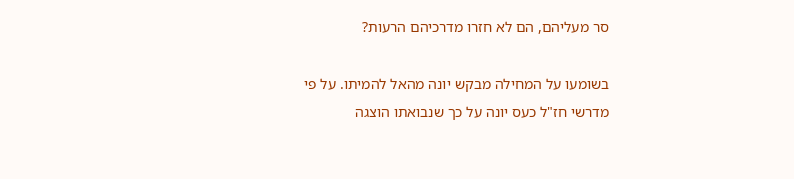סר מעליהם, הם לא חזרו מדרכיהם הרעות?

בשומעו על המחילה מבקש יונה מהאל להמיתו. על פי מדרשי חז"ל כעס יונה על כך שנבואתו הוצגה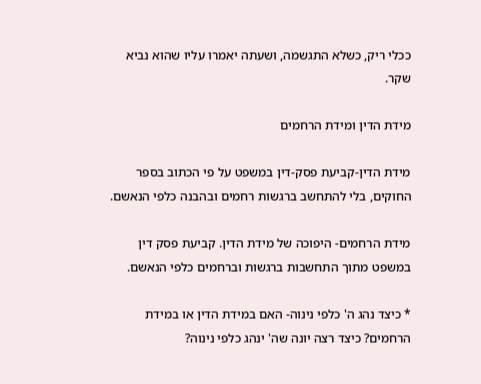ככלי ריק, כשלא התגשמה, ושעתה יאמרו עליו שהוא נביא שקר.

מידת הדין ומידת הרחמים

מידת הדין-קביעת פסק-דין במשפט על פי הכתוב בספר החוקים, בלי להתחשב ברגשות רחמים ובהבנה כלפי הנאשם.

מידת הרחמים- היפוכה של מידת הדין. קביעת פסק דין במשפט מתוך התחשבות ברגשות וברחמים כלפי הנאשם.

* כיצד נהג ה' כלפי נינוה- האם במידת הדין או במידת הרחמים? כיצד רצה יונה שה' ינהג כלפי נינוה?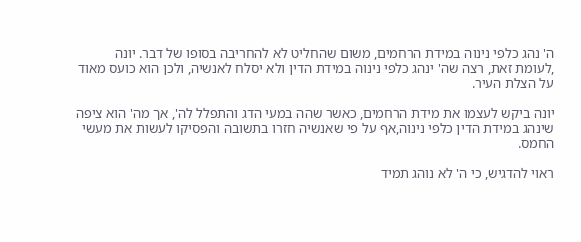ה' נהג כלפי נינוה במידת הרחמים, משום שהחליט לא להחריבה בסופו של דבר. יונה ,לעומת זאת, רצה שה' ינהג כלפי נינוה במידת הדין ולא יסלח לאנשיה, ולכן הוא כועס מאוד על הצלת העיר.

יונה ביקש לעצמו את מידת הרחמים, כאשר שהה במעי הדג והתפלל לה', אך מה' הוא ציפה שינהג במידת הדין כלפי נינוה,אף על פי שאנשיה חזרו בתשובה והפסיקו לעשות את מעשי החמס.

ראוי להדגיש, כי ה' לא נוהג תמיד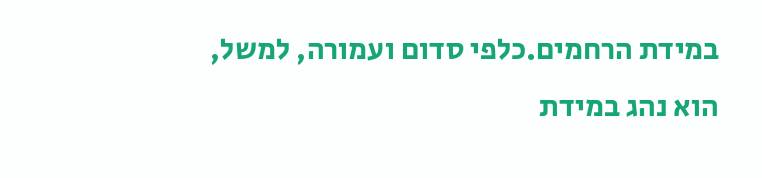במידת הרחמים.כלפי סדום ועמורה, למשל, הוא נהג במידת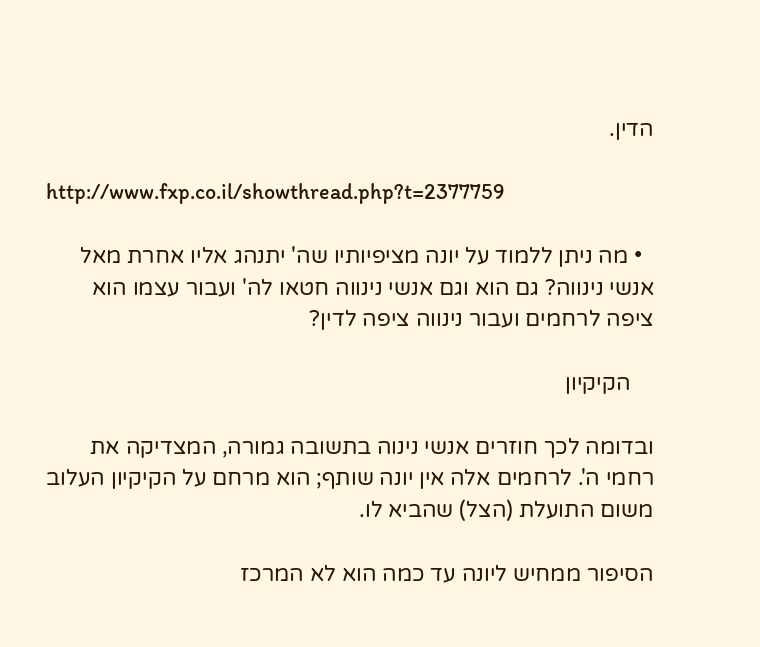הדין.

http://www.fxp.co.il/showthread.php?t=2377759

  • מה ניתן ללמוד על יונה מציפיותיו שה' יתנהג אליו אחרת מאל אנשי נינווה? גם הוא וגם אנשי נינווה חטאו לה' ועבור עצמו הוא ציפה לרחמים ועבור נינווה ציפה לדין?

    הקיקיון

ובדומה לכך חוזרים אנשי נינוה בתשובה גמורה, המצדיקה את רחמי ה'. לרחמים אלה אין יונה שותף; הוא מרחם על הקיקיון העלוב משום התועלת (הצל) שהביא לו.

הסיפור ממחיש ליונה עד כמה הוא לא המרכז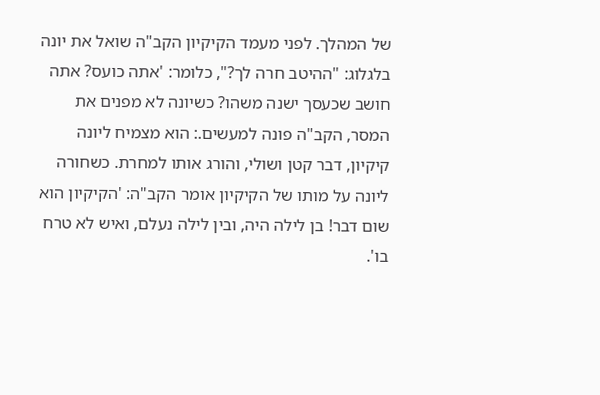של המהלך. לפני מעמד הקיקיון הקב"ה שואל את יונה בלגלוג: "ההיטב חרה לך?", כלומר: 'אתה כועס? אתה חושב שכעסך ישנה משהו? כשיונה לא מפנים את המסר, הקב"ה פונה למעשים.: הוא מצמיח ליונה קיקיון, דבר קטן ושולי, והורג אותו למחרת. כשחורה ליונה על מותו של הקיקיון אומר הקב"ה: 'הקיקיון הוא שום דבר! בן לילה היה, ובין לילה נעלם, ואיש לא טרח בו'.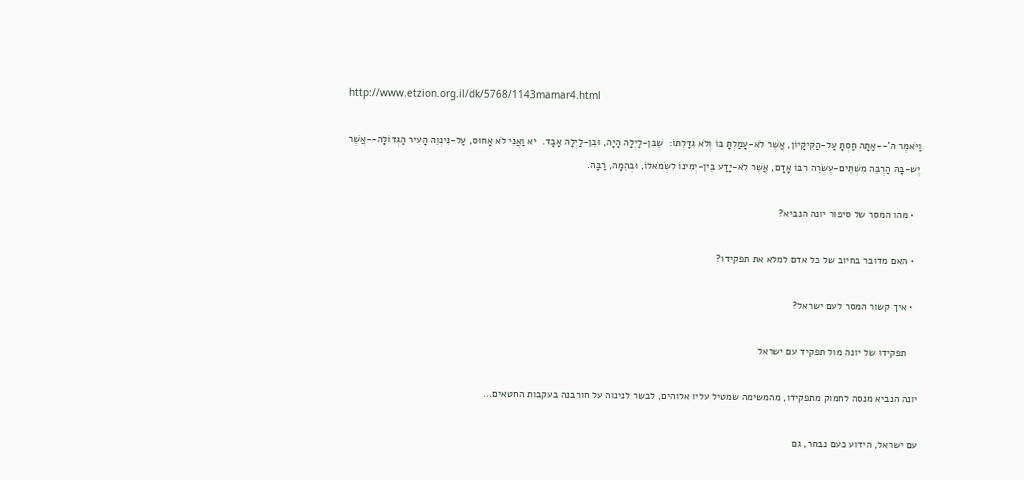http://www.etzion.org.il/dk/5768/1143mamar4.html

וַיֹּאמֶר ה'--אַתָּה חַסְתָּ עַל-הַקִּיקָיוֹן, אֲשֶׁר לֹא-עָמַלְתָּ בּוֹ וְלֹא גִדַּלְתּוֹ:  שֶׁבִּן-לַיְלָה הָיָה, וּבִן-לַיְלָה אָבָד.  יא וַאֲנִי לֹא אָחוּס, עַל-נִינְוֵה הָעִיר הַגְּדוֹלָה--אֲשֶׁר יֶשׁ-בָּהּ הַרְבֵּה מִשְׁתֵּים-עֶשְׂרֵה רִבּוֹ אָדָם, אֲשֶׁר לֹא-יָדַע בֵּין-יְמִינוֹ לִשְׂמֹאלוֹ, וּבְהֵמָה, רַבָּה.

  • מהו המסר של סיפור יונה הנביא?

  • האם מדובר בחיוב של כל אדם למלא את תפקידו?

  • איך קשור המסר לעם ישראל?

    תפקידו של יונה מול תפקיד עם ישראל

יונה הנביא מנסה לחמוק מתפקידו, מהמשימה שמטיל עליו אלוהים, לבשר לנינוה על חורבנה בעקבות החטאים...

עם ישראל, הידוע כעם נבחר, גם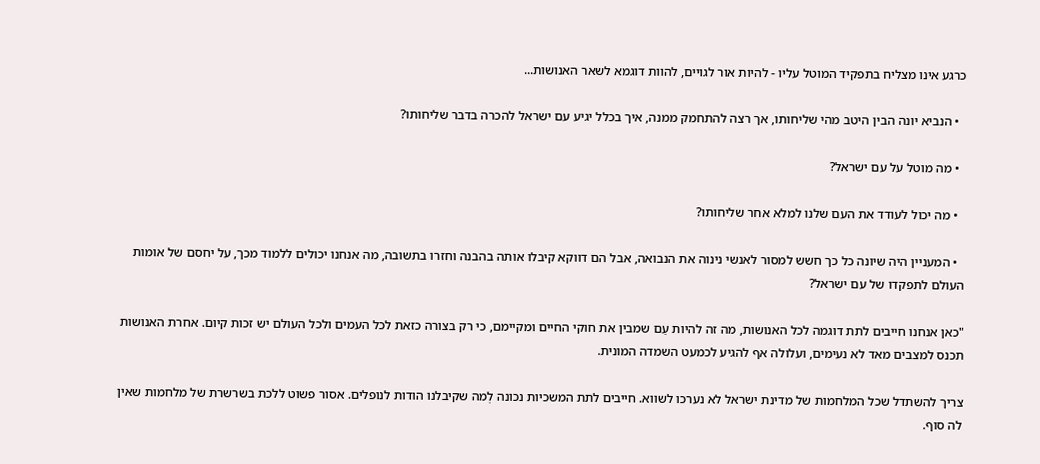כרגע אינו מצליח בתפקיד המוטל עליו - להיות אור לגויים, להוות דוגמא לשאר האנושות...

  • הנביא יונה הבין היטב מהי שליחותו, אך רצה להתחמק ממנה, איך בכלל יגיע עם ישראל להכרה בדבר שליחותו?

  • מה מוטל על עם ישראל?

  • מה יכול לעודד את העם שלנו למלא אחר שליחותו?

  • המעניין היה שיונה כל כך חשש למסור לאנשי נינוה את הנבואה, אבל הם דווקא קיבלו אותה בהבנה וחזרו בתשובה, מה אנחנו יכולים ללמוד מכך, על יחסם של אומות העולם לתפקדו של עם ישראל?

"כאן אנחנו חייבים לתת דוגמה לכל האנושות, מה זה להיות עַם שמבין את חוקי החיים ומקיימם, כי רק בצורה כזאת לכל העמים ולכל העולם יש זכות קיום. אחרת האנושות תכנס למצבים מאד לא נעימים, ועלולה אף להגיע לכמעט השמדה המונית.

צריך להשתדל שכל המלחמות של מדינת ישראל לא נערכו לשווא. חייבים לתת המשכיות נכונה לְמה שקיבלנו הודות לנופלים. אסור פשוט ללכת בשרשרת של מלחמות שאין לה סוף.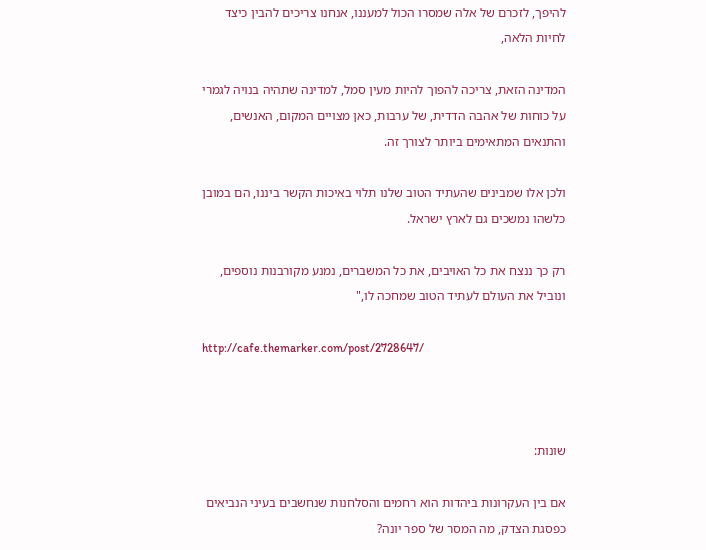להיפך, לזכרם של אלה שמסרו הכול למעננו, אנחנו צריכים להבין כיצד לחיות הלאה,

המדינה הזאת, צריכה להפוך להיות מעין סמל, למדינה שתהיה בנויה לגמרי על כוחות של אהבה הדדית, של ערבות, כאן מצויים המקום, האנשים, והתנאים המתאימים ביותר לצורך זה.

ולכן אלו שמבינים שהעתיד הטוב שלנו תלוי באיכות הקשר ביננו, הם במובן כלשהו נמשכים גם לארץ ישראל.

רק כך ננצח את כל האויבים, את כל המשברים, נמנע מקורבנות נוספים, ונוביל את העולם לעתיד הטוב שמחכה לו,"

http://cafe.themarker.com/post/2728647/



שונות:

אם בין העקרונות ביהדות הוא רחמים והסלחנות שנחשבים בעיני הנביאים כפסגת הצדק, מה המסר של ספר יונה?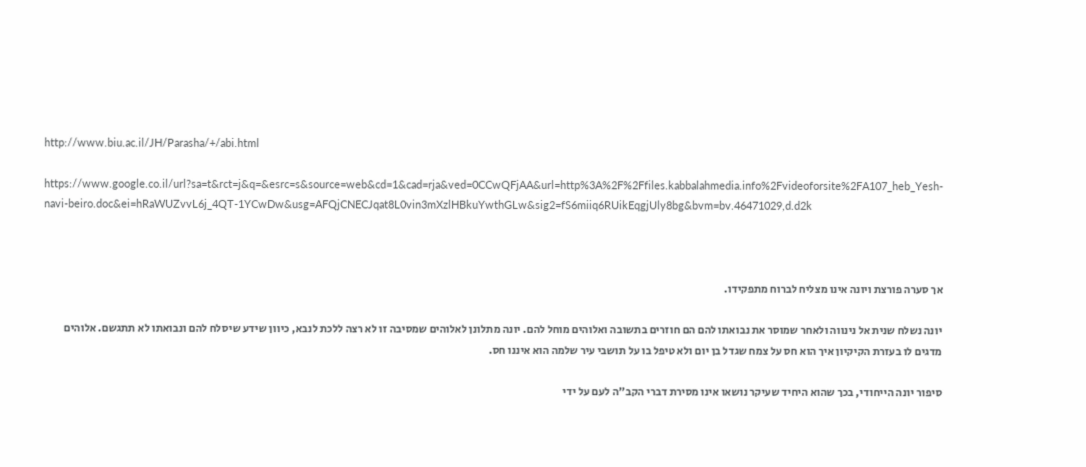http://www.biu.ac.il/JH/Parasha/+/abi.html

https://www.google.co.il/url?sa=t&rct=j&q=&esrc=s&source=web&cd=1&cad=rja&ved=0CCwQFjAA&url=http%3A%2F%2Ffiles.kabbalahmedia.info%2Fvideoforsite%2FA107_heb_Yesh-navi-beiro.doc&ei=hRaWUZvvL6j_4QT-1YCwDw&usg=AFQjCNECJqat8L0vin3mXzlHBkuYwthGLw&sig2=fS6miiq6RUikEqgjUly8bg&bvm=bv.46471029,d.d2k



אך סערה פורצת ויונה אינו מצליח לברוח מתפקידו.

יונה נשלח שנית אל נינווה ולאחר שמוסר את נבואתו להם הם חוזרים בתשובה ואלוהים מוחל להם. יונה מתלונן לאלוהים שמסיבה זו לא רצה ללכת לנבא, כיוון שידע שיסלח להם ונבואתו לא תתגשם. אלוהים מדגים לו בעזרת הקיקיון איך הוא חס על צמח שגדל בן יום ולא טיפל בו על תושבי עיר שלמה הוא איננו חס.

סיפור יונה הייחודי, בכך שהוא היחיד שעיקר נושאו אינו מסירת דברי הקב"ה לעם על ידי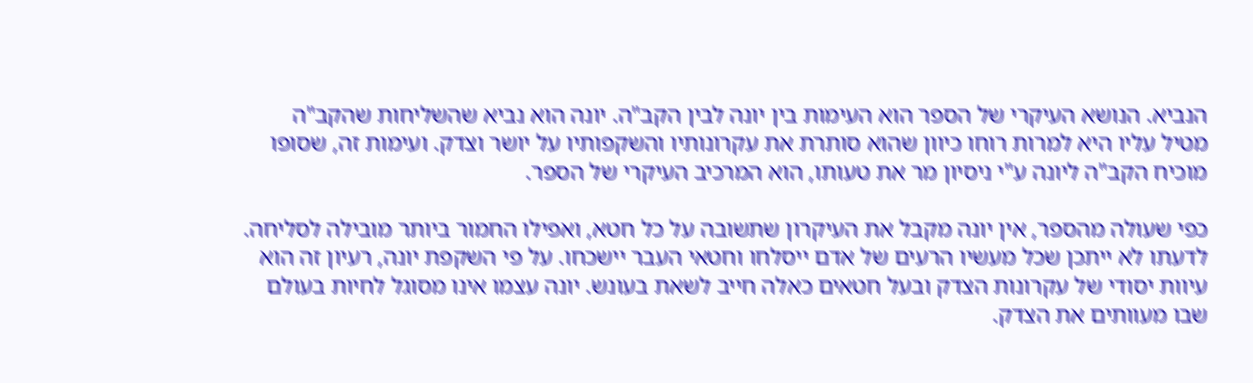הנביא. הנושא העיקרי של הספר הוא העימות בין יונה לבין הקב"ה. יונה הוא נביא שהשליחות שהקב"ה מטיל עליו היא למרות רוחו כיוון שהוא סותרת את עקרונותיו והשקפותיו על יושר וצדק. ועימות זה, שסופו מוכיח הקב"ה ליונה ע"י ניסיון מר את טעותו, הוא המרכיב העיקרי של הספר.

כפי שעולה מהספר, אין יונה מקבל את העיקרון שתשובה על כל חטא, ואפילו החמור ביותר מובילה לסליחה. לדעתו לא ייתכן שכל מעשיו הרעים של אדם ייסלחו וחטאי העבר יישכחו. על פי השקפת יונה, רעיון זה הוא עיוות יסודי של עקרונות הצדק ובעל חטאים כאלה חייב לשאת בעונש. יונה עצמו אינו מסוגל לחיות בעולם שבו מעוותים את הצדק.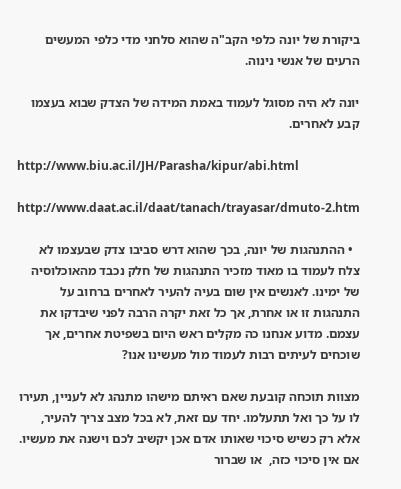ביקורת של יונה כלפי הקב"ה שהוא סלחני מדי כלפי המעשים הרעים של אנשי נינוה.

יונה לא היה מסוגל לעמוד באמת המידה של הצדק שבוא בעצמו קבע לאחרים.

http://www.biu.ac.il/JH/Parasha/kipur/abi.html

http://www.daat.ac.il/daat/tanach/trayasar/dmuto-2.htm

  • ההתנהגות של יונה, בכך שהוא דרש סביבו צדק שבעצמו לא צלח לעמוד בו מאוד מזכיר התנהגות של חלק נכבד מהאוכלוסיה של ימינו. לאנשים אין שום בעיה להעיר לאחרים ברחוב על התנהגות זו או אחרת, אך כל זאת יקרה הרבה לפני שיבדקו את עצמם. מדוע אנחנו כה מקלים ראש היום בשפיטת אחרים, אך שוכחים לעיתים רבות לעמוד מול מעשינו אנו?

מצוות תוכחה קובעת שאם ראיתם מישהו מתנהג לא לעניין, תעירו לו על כך ואל תתעלמו. יחד עם זאת, לא בכל מצב צריך להעיר, אלא רק כשיש סיכוי שאותו אדם אכן יקשיב לכם וישנה את מעשיו. אם אין סיכוי כזה,  או שברור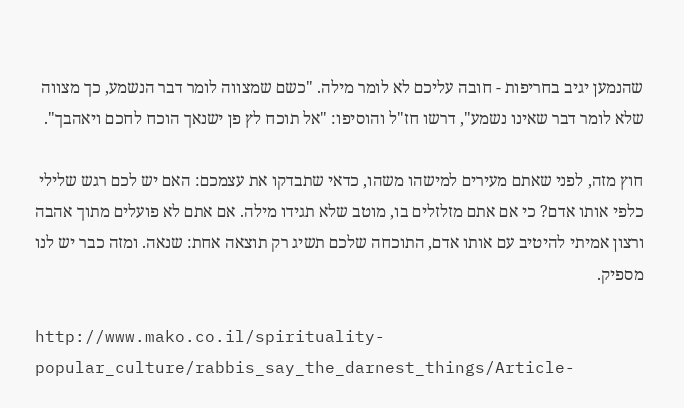שהנמען יגיב בחריפות - חובה עליכם לא לומר מילה. "כשם שמצווה לומר דבר הנשמע, כך מצווה שלא לומר דבר שאינו נשמע", דרשו חז"ל והוסיפו: "אל תוכח לץ פן ישנאך הוכח לחכם ויאהבך".

חוץ מזה, לפני שאתם מעירים למישהו משהו, כדאי שתבדקו את עצמכם: האם יש לכם רגש שלילי כלפי אותו אדם? כי אם אתם מזלזלים בו, מוטב שלא תגידו מילה. אם אתם לא פועלים מתוך אהבה ורצון אמיתי להיטיב עם אותו אדם, התוכחה שלכם תשיג רק תוצאה אחת: שנאה. ומזה כבר יש לנו מספיק.

http://www.mako.co.il/spirituality-popular_culture/rabbis_say_the_darnest_things/Article-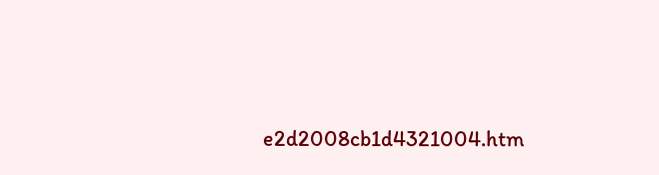e2d2008cb1d4321004.htm